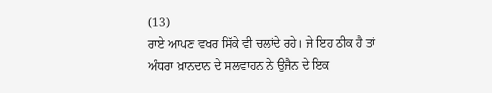(13)
ਰਾਏ ਆਪਣ ਵਖਰ ਸਿੱਕੇ ਵੀ ਚਲਾਂਦੇ ਰਹੇ। ਜੇ ਇਹ ਠੀਕ ਹੈ ਤਾਂ ਅੰਧਰਾ ਖ਼ਾਨਦਾਨ ਦੇ ਸਲਵਾਹਨ ਨੇ ਉਜੈਨ ਦੇ ਇਕ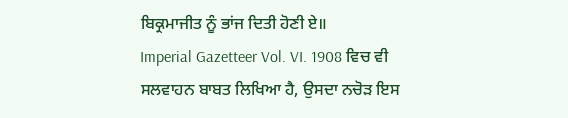ਬਿਕ੍ਰਮਾਜੀਤ ਨੂੰ ਭਾਂਜ ਦਿਤੀ ਹੋਣੀ ਏ॥
Imperial Gazetteer Vol. VI. 1908 ਵਿਚ ਵੀ ਸਲਵਾਹਨ ਬਾਬਤ ਲਿਖਿਆ ਹੈ, ਉਸਦਾ ਨਚੋੜ ਇਸ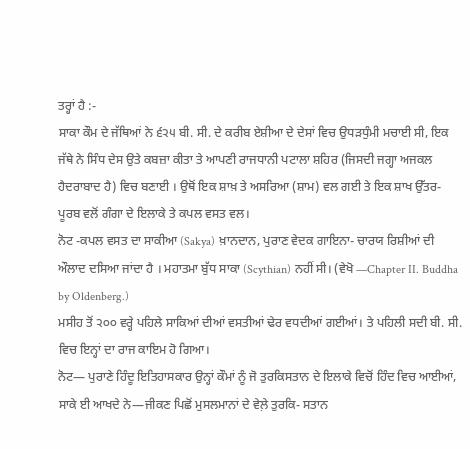ਤਰ੍ਹਾਂ ਹੈ :-
ਸਾਕਾ ਕੌਮ ਦੇ ਜੱਥਿਆਂ ਨੇ ੬੨੫ ਬੀ. ਸੀ. ਦੇ ਕਰੀਬ ਏਸ਼ੀਆ ਦੇ ਦੇਸਾਂ ਵਿਚ ਉਧੜਧੁੰਮੀ ਮਚਾਈ ਸੀ, ਇਕ ਜੱਥੇ ਨੇ ਸਿੰਧ ਦੇਸ ਉਤੇ ਕਬਜ਼ਾ ਕੀਤਾ ਤੇ ਆਪਣੀ ਰਾਜਧਾਨੀ ਪਟਾਲਾ ਸ਼ਹਿਰ (ਜਿਸਦੀ ਜਗ੍ਹਾ ਅਜਕਲ ਹੈਦਰਾਬਾਦ ਹੈ) ਵਿਚ ਬਣਾਈ । ਉਥੋਂ ਇਕ ਸ਼ਾਖ਼ ਤੇ ਅਸਰਿਆ (ਸ਼ਾਮ) ਵਲ ਗਈ ਤੇ ਇਕ ਸ਼ਾਖ ਉੱਤਰ-ਪੂਰਬ ਵਲੋਂ ਗੰਗਾ ਦੇ ਇਲਾਕੇ ਤੇ ਕਪਲ ਵਸਤ ਵਲ।
ਨੋਟ -ਕਪਲ ਵਸਤ ਦਾ ਸਾਕੀਆ (Sakya) ਖ਼ਾਨਦਾਨ, ਪੁਰਾਣ ਵੇਦਕ ਗਾਇਨਾ- ਚਾਰਯ ਰਿਸ਼ੀਆਂ ਦੀ ਔਲਾਦ ਦਸਿਆ ਜਾਂਦਾ ਹੈ । ਮਹਾਤਮਾ ਬੁੱਧ ਸਾਕਾ (Scythian) ਨਹੀਂ ਸੀ। (ਵੇਖੋ —Chapter II. Buddha by Oldenberg.)
ਮਸੀਹ ਤੋਂ ੨੦੦ ਵਰ੍ਹੇ ਪਹਿਲੇ ਸਾਕਿਆਂ ਦੀਆਂ ਵਸਤੀਆਂ ਢੇਰ ਵਧਦੀਆਂ ਗਈਆਂ। ਤੇ ਪਹਿਲੀ ਸਦੀ ਬੀ. ਸੀ. ਵਿਚ ਇਨ੍ਹਾਂ ਦਾ ਰਾਜ ਕਾਇਮ ਹੋ ਗਿਆ।
ਨੋਟ— ਪੁਰਾਣੇ ਹਿੰਦੂ ਇਤਿਹਾਸਕਾਰ ਉਨ੍ਹਾਂ ਕੌਮਾਂ ਨੂੰ ਜੋ ਤੁਰਕਿਸਤਾਨ ਦੇ ਇਲਾਕੇ ਵਿਚੋਂ ਹਿੰਦ ਵਿਚ ਆਈਆਂ, ਸਾਕੇ ਈ ਆਖਦੇ ਨੇ—ਜੀਕਣ ਪਿਛੋਂ ਮੁਸਲਮਾਨਾਂ ਦੇ ਵੇਲ਼ੇ ਤੁਰਕਿ- ਸਤਾਨ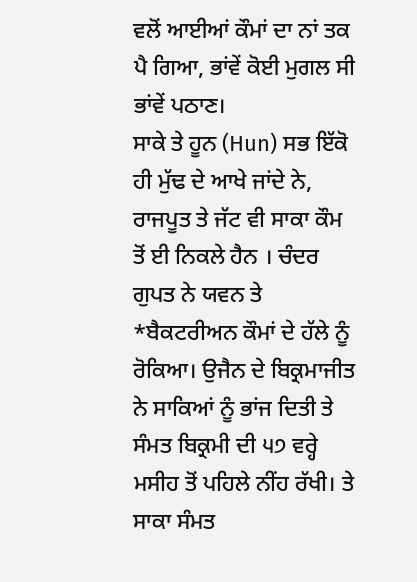ਵਲੋਂ ਆਈਆਂ ਕੌਮਾਂ ਦਾ ਨਾਂ ਤਕ ਪੈ ਗਿਆ, ਭਾਂਵੇਂ ਕੋਈ ਮੁਗਲ ਸੀ ਭਾਂਵੇਂ ਪਠਾਣ।
ਸਾਕੇ ਤੇ ਹੂਨ (Hun) ਸਭ ਇੱਕੋ ਹੀ ਮੁੱਢ ਦੇ ਆਖੇ ਜਾਂਦੇ ਨੇ, ਰਾਜਪੂਤ ਤੇ ਜੱਟ ਵੀ ਸਾਕਾ ਕੌਮ ਤੋਂ ਈ ਨਿਕਲੇ ਹੈਨ । ਚੰਦਰ ਗੁਪਤ ਨੇ ਯਵਨ ਤੇ *ਬੈਕਟਰੀਅਨ ਕੌਮਾਂ ਦੇ ਹੱਲੇ ਨੂੰ ਰੋਕਿਆ। ਉਜੈਨ ਦੇ ਬਿਕ੍ਰਮਾਜੀਤ ਨੇ ਸਾਕਿਆਂ ਨੂੰ ਭਾਂਜ ਦਿਤੀ ਤੇ ਸੰਮਤ ਬਿਕ੍ਰਮੀ ਦੀ ੫੭ ਵਰ੍ਹੇ ਮਸੀਹ ਤੋਂ ਪਹਿਲੇ ਨੀਂਹ ਰੱਖੀ। ਤੇ ਸਾਕਾ ਸੰਮਤ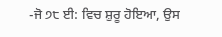-ਜੋ ੭੮ ਈ: ਵਿਚ ਸ਼ੁਰੂ ਹੋਇਆ, ਉਸ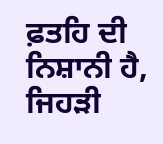ਫ਼ਤਹਿ ਦੀ ਨਿਸ਼ਾਨੀ ਹੈ, ਜਿਹੜੀ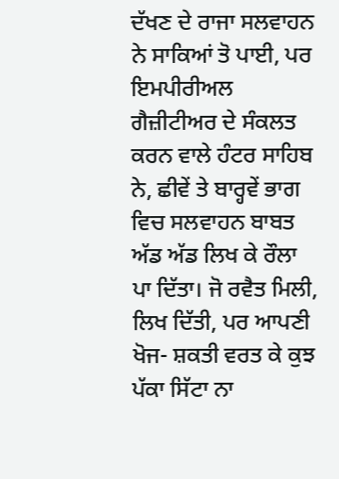ਦੱਖਣ ਦੇ ਰਾਜਾ ਸਲਵਾਹਨ ਨੇ ਸਾਕਿਆਂ ਤੋ ਪਾਈ, ਪਰ ਇਮਪੀਰੀਅਲ ਗੈਜ਼ੀਟੀਅਰ ਦੇ ਸੰਕਲਤ ਕਰਨ ਵਾਲੇ ਹੰਟਰ ਸਾਹਿਬ ਨੇ, ਛੀਵੇਂ ਤੇ ਬਾਰ੍ਹਵੇਂ ਭਾਗ ਵਿਚ ਸਲਵਾਹਨ ਬਾਬਤ ਅੱਡ ਅੱਡ ਲਿਖ ਕੇ ਰੌਲਾ ਪਾ ਦਿੱਤਾ। ਜੋ ਰਵੈਤ ਮਿਲੀ, ਲਿਖ ਦਿੱਤੀ, ਪਰ ਆਪਣੀ ਖੋਜ- ਸ਼ਕਤੀ ਵਰਤ ਕੇ ਕੁਝ ਪੱਕਾ ਸਿੱਟਾ ਨਾ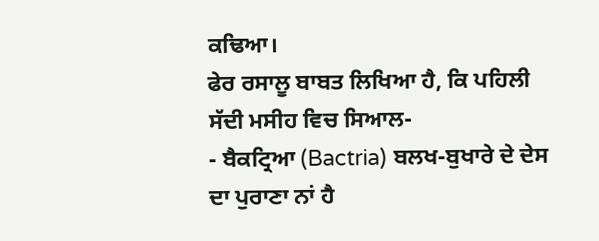ਕਢਿਆ।
ਫੇਰ ਰਸਾਲੂ ਬਾਬਤ ਲਿਖਿਆ ਹੈ, ਕਿ ਪਹਿਲੀ ਸੱਦੀ ਮਸੀਹ ਵਿਚ ਸਿਆਲ-
- ਬੈਕਟ੍ਰਿਆ (Bactria) ਬਲਖ-ਬੁਖਾਰੇ ਦੇ ਦੇਸ ਦਾ ਪੁਰਾਣਾ ਨਾਂ ਹੈ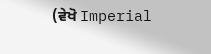(ਵੇਖੋ Imperial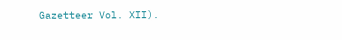Gazetteer Vol. XII).